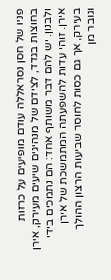פניו של חסן נסראללה עודם מופיעים על כרזות בחוצות בגדד, לצידם של מנהיגים שיעים מעירק, אירן ולבנון. יש להם דבר משותף אחד: הם נתמכים בידי אירן. זוהי עדות להשפעתה המתמשכת של אירן בעירק, אך גם כסות לחוסר שביעות הרצון ההולך וגובר מן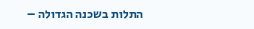התלות בשכנה הגדולה –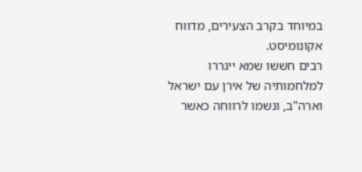במיוחד בקרב הצעירים, מדווח אקונומיסט.
רבים חששו שמא ייגררו למלחמותיה של אירן עם ישראל וארה"ב, ונשמו לרווחה כאשר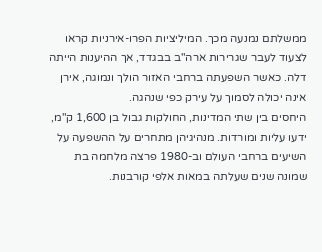ממשלתם נמנעה מכך. המיליציות הפרו-אירניות קראו לצעוד לעבר שגרירות ארה"ב בבגדד, אך ההיענות הייתה דלה. כאשר השפעתה ברחבי האזור הולך ונמוגה, אירן אינה יכולה לסמוך על עירק כפי שנהגה.
היחסים בין שתי המדינות, החולקות גבול בן 1,600 ק"מ, ידעו עליות ומורדות. מנהיגיהן מתחרים על ההשפעה על השיעים ברחבי העולם וב-1980 פרצה מלחמה בת שמונה שנים שעלתה במאות אלפי קורבנות.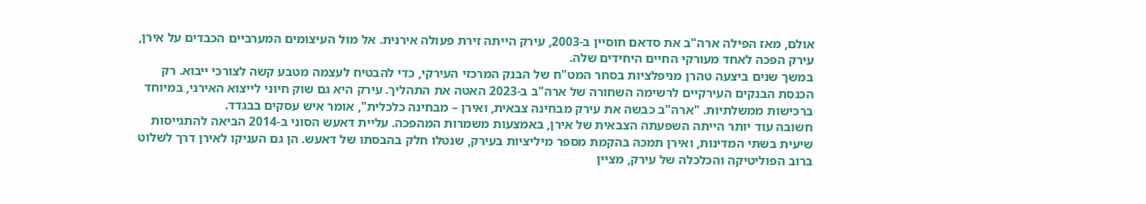אולם, מאז הפילה ארה"ב את סדאם חוסיין ב-2003, עירק הייתה זירת פעולה אירנית. אל מול העיצומים המערביים הכבדים על אירן, עירק הפכה לאחד מעורקי החיים היחידים שלה.
במשך שנים ביצעה טהרן מניפלציות בסחר המט"ח של הבנק המרכזי העירקי, כדי להבטיח לעצמה מטבע קשה לצורכי ייבוא. רק הכנסת הבנקים העירקיים לרשימה השחורה של ארה"ב ב-2023 האטה את התהליך. עירק היא גם שוק חיוני לייצוא האירני, במיוחד ברכישות ממשלתיות. "ארה"ב כבשה את עירק מבחינה צבאית, ואירן – מבחינה כלכלית", אומר איש עסקים בבגדד.
חשובה עוד יותר הייתה השפעתה הצבאית של אירן, באמצעות משמרות המהפכה. עליית דאעש הסוני ב-2014 הביאה להתגייסות שיעית בשתי המדינות, ואירן תמכה בהקמת מספר מיליציות בעירק, שנטלו חלק בהבסתו של דאעש. הן גם העניקו לאירן דרך לשלוט ברוב הפוליטיקה והכלכלה של עירק, מציין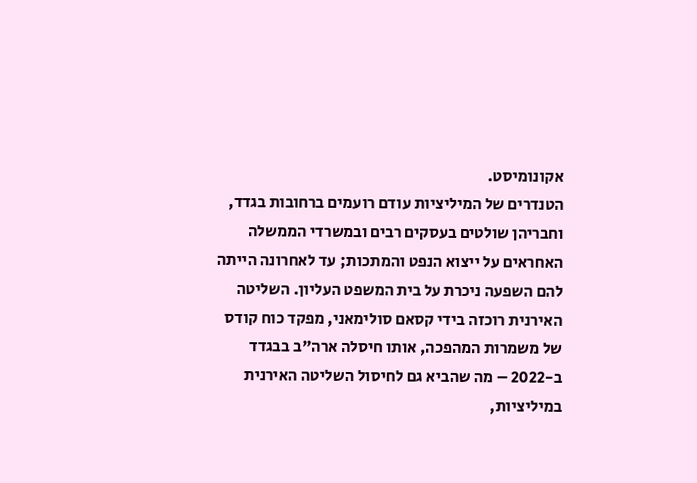אקונומיסט.
הטנדרים של המיליציות עודם רועמים ברחובות בגדד, וחבריהן שולטים בעסקים רבים ובמשרדי הממשלה האחראים על ייצוא הנפט והמתכות; עד לאחרונה הייתה להם השפעה ניכרת על בית המשפט העליון. השליטה האירנית רוכזה בידי קסאם סולימאני, מפקד כוח קודס של משמרות המהפכה, אותו חיסלה ארה"ב בבגדד ב-2022 – מה שהביא גם לחיסול השליטה האירנית במיליציות,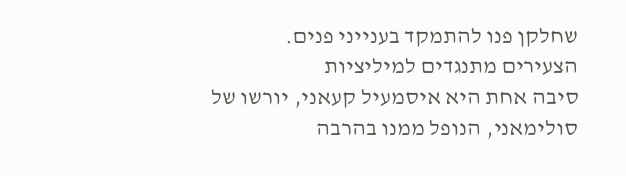שחלקן פנו להתמקד בענייני פנים.
הצעירים מתנגדים למיליציות
סיבה אחת היא איסמעיל קעאני, יורשו של סולימאני, הנופל ממנו בהרבה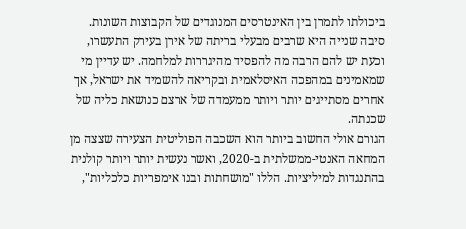ביכולתו לתמרן בין האינטרסים המנוגדים של הקבוצות השונות. סיבה שנייה היא שרבים מבעלי בריתה של אירן בעירק התעשרו, וכעת יש להם הרבה מה להפסיד מהיגררות למלחמה. יש עדיין מי שמאמינים במהפכה האיסלאמית ובקריאה להשמיד את ישראל, אך אחרים מסתייגים יותר ויותר ממעמדה של ארצם כנושאת כליה של שכנתה.
הגורם אולי החשוב ביותר הוא השכבה הפוליטית הצעירה שצצה מן המחאה האנטי-ממשלתית ב-2020, ואשר נעשית יותר ויותר קולנית בהתנגדות למיליציות. הללו "מושחתות ובנו אימפריות כלכליות",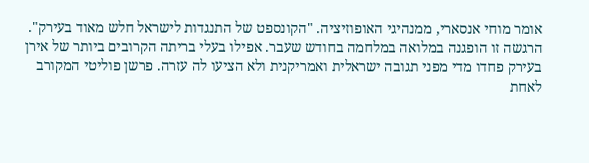אומר מוחי אנסארי, ממנהיגי האופוזיציה. "הקונספט של התנגדות לישראל חלש מאוד בעירק".
הרגשה זו הופגנה במלואה במלחמה בחודש שעבר. אפילו בעלי בריתה הקרובים ביותר של אירן בעירק פחדו מדי מפני תגובה ישראלית ואמריקנית ולא הציעו לה עזרה. פרשן פוליטי המקורב לאחת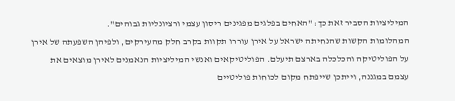המיליציות הסביר זאת כך: "האחים בפלגים מפגינים ריסון עצמי ורציונליות גבוהים".
המהלומות הקשות שהנחיתה ישראל על אירן עוררו תקוות בקרב חלק מהעירקים, ולפיהן השפעתה של אירן על הפוליטיקה והכלכלה בארצם תיעלם. הפוליטיקאים ואנשי המיליציות הנאמנים לאירן מוצאים את עצמם במגננה, וייתכן שייפתח מקום לכוחות פוליטיים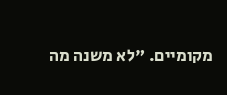מקומיים. "לא משנה מה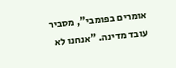אומרים בפומבי", מסביר עובד מדינה. "אנחנו לא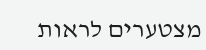מצטערים לראות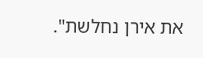את אירן נחלשת".